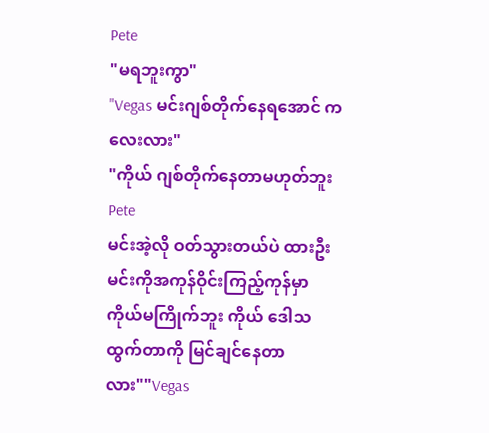Pete
"မရဘူးကွာ"
"Vegas မင်းဂျစ်တိုက်နေရအောင် ကလေးလား"
"ကိုယ် ဂျစ်တိုက်နေတာမဟုတ်ဘူး Pete
မင်းအဲ့လို ဝတ်သွားတယ်ပဲ ထားဦး မင်းကိုအကုန်ဝိုင်းကြည့်ကုန်မှာ ကိုယ်မကြိုက်ဘူး ကိုယ် ဒေါသထွက်တာကို မြင်ချင်နေတာလား""Vegas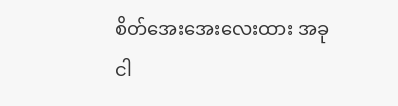စိတ်အေးအေးလေးထား အခုငါ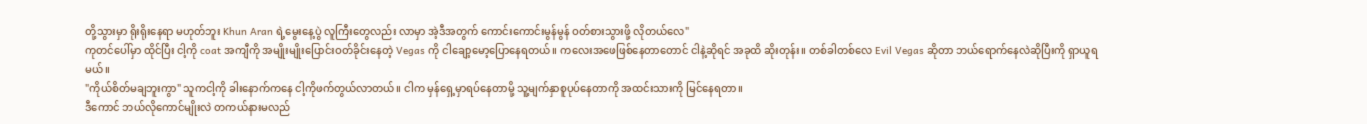တို့သွားမှာ ရိုးရိုးနေရာ မဟုတ်ဘူး Khun Aran ရဲ့မွေးနေ့ပွဲ လူကြီးတွေလည်း လာမှာ အဲ့ဒီအတွက် ကောင်းကောင်းမွန်မွန် ဝတ်စားသွားဖို့ လိုတယ်လေ"
ကုတင်ပေါ်မှာ ထိုင်ပြီး ငါ့ကို coat အကျီကို အမျိုးမျိုးပြောင်းဝတ်ခိုင်းနေတဲ့ Vegas ကို ငါချော့မော့ပြောနေရတယ်။ ကလေးအဖေဖြစ်နေတာတောင် ငါနဲ့ဆိုရင် အခုထိ ဆိုးတုန်း။ တစ်ခါတစ်လေ Evil Vegas ဆိုတာ ဘယ်ရောက်နေလဲဆိုပြီးကို ရှာယူရမယ်။
"ကိုယ်စိတ်မချဘူးကွာ" သူကငါ့ကို ခါးနောက်ကနေ ငါ့ကိုဖက်တွယ်လာတယ်။ ငါက မှန်ရှေ့မှာရပ်နေတာမို့ သူ့မျက်နှာစူပုပ်နေတာကို အထင်းသားကို မြင်နေရတာ။
ဒီကောင် ဘယ်လိုကောင်မျိုးလဲ တကယ်နားမလည်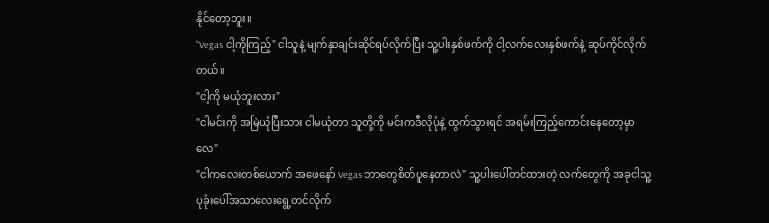နိုင်တော့ဘူး။
"Vegas ငါ့ကိုကြည့်" ငါသူနဲ့ မျက်နှာချင်းဆိုင်ရပ်လိုက်ပြီး သူ့ပါးနှစ်ဖက်ကို ငါ့လက်လေးနှစ်ဖက်နဲ့ ဆုပ်ကိုင်လိုက်တယ်။
"ငါ့ကို မယုံဘူးလား"
"ငါမင်းကို အမြဲယုံပြီးသား ငါမယုံတာ သူတို့ကို မင်းကဒီလိုပုံနဲ့ ထွက်သွားရင် အရမ်းကြည့်ကောင်းနေတော့မှာလေ"
"ငါကလေးတစ်ယောက် အဖေနော် Vegas ဘာတွေစိတ်ပူနေတာလဲ" သူ့ပါးပေါ်တင်ထားတဲ့ လက်တွေကို အခုငါသူ့ပုခုံးပေါ်အသာလေးရွေ့တင်လိုက်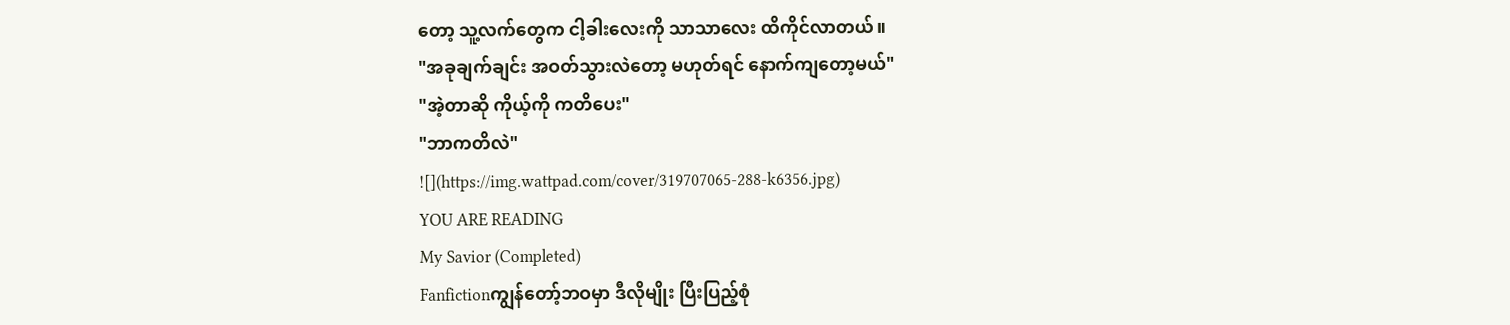တော့ သူ့လက်တွေက ငါ့ခါးလေးကို သာသာလေး ထိကိုင်လာတယ်။
"အခုချက်ချင်း အဝတ်သွားလဲတော့ မဟုတ်ရင် နောက်ကျတော့မယ်"
"အဲ့တာဆို ကိုယ့်ကို ကတိပေး"
"ဘာကတိလဲ"
![](https://img.wattpad.com/cover/319707065-288-k6356.jpg)
YOU ARE READING
My Savior (Completed)
Fanfictionကျွန်တော့်ဘဝမှာ ဒီလိုမျိုး ပြီးပြည့်စုံ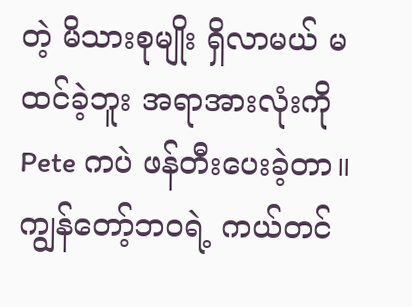တဲ့ မိသားစုမျိုး ရှိလာမယ် မထင်ခဲ့ဘူး အရာအားလုံးကို Pete ကပဲ ဖန်တီးပေးခဲ့တာ။ ကျွန်တော့်ဘဝရဲ့ ကယ်တင်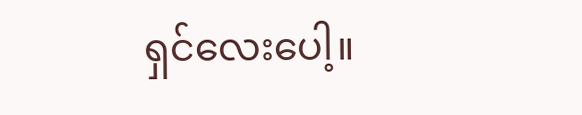ရှင်လေးပေါ့။